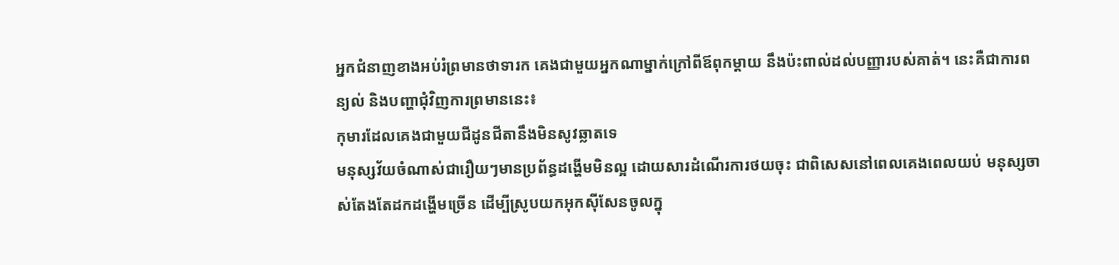អ្នកជំនាញខាងអប់រំព្រមានថាទារក គេងជាមួយអ្នកណាម្នាក់ក្រៅពីឪពុកម្តាយ នឹងប៉ះពាល់ដល់បញ្ញារបស់គាត់។ នេះគឺជាការពន្យល់ និងបញ្ហាជុំវិញការព្រមាននេះ៖
កុមារដែលគេងជាមួយជីដូនជីតានឹងមិនសូវឆ្លាតទេ
មនុស្សវ័យចំណាស់ជារឿយៗមានប្រព័ន្ធដង្ហើមមិនល្អ ដោយសារដំណើរការថយចុះ ជាពិសេសនៅពេលគេងពេលយប់ មនុស្សចាស់តែងតែដកដង្ហើមច្រើន ដើម្បីស្រូបយកអុកស៊ីសែនចូលក្នុ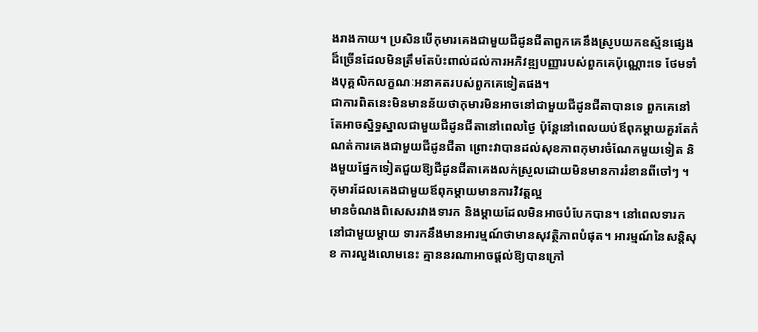ងរាងកាយ។ ប្រសិនបើកុមារគេងជាមួយជីដូនជីតាពួកគេនឹងស្រូបយកឧស្ម័នផ្សេងដ៏ច្រើនដែលមិនត្រឹមតែប៉ះពាល់ដល់ការអភិវឌ្ឍបញ្ញារបស់ពួកគេប៉ុណ្ណោះទេ ថែមទាំងបុគ្គលិកលក្ខណៈអនាគតរបស់ពួកគេទៀតផង។
ជាការពិតនេះមិនមានន័យថាកុមារមិនអាចនៅជាមួយជីដូនជីតាបានទេ ពួកគេនៅតែអាចស្និទ្ធស្នាលជាមួយជីដូនជីតានៅពេលថ្ងៃ ប៉ុន្តែនៅពេលយប់ឪពុកម្តាយគួរតែកំណត់ការគេងជាមួយជីដូនជីតា ព្រោះវាបានដល់សុខភាពកុមារចំណែកមួយទៀត និងមួយផ្នែកទៀតជួយឱ្យជីដូនជីតាគេងលក់ស្រួលដោយមិនមានការរំខានពីចៅៗ ។
កុមារដែលគេងជាមួយឪពុកម្តាយមានការវិវត្តល្អ
មានចំណងពិសេសរវាងទារក និងម្តាយដែលមិនអាចបំបែកបាន។ នៅពេលទារកនៅជាមួយម្តាយ ទារកនឹងមានអារម្មណ៍ថាមានសុវត្ថិភាពបំផុត។ អារម្មណ៍នៃសន្តិសុខ ការលួងលោមនេះ គ្មាននរណាអាចផ្តល់ឱ្យបានក្រៅ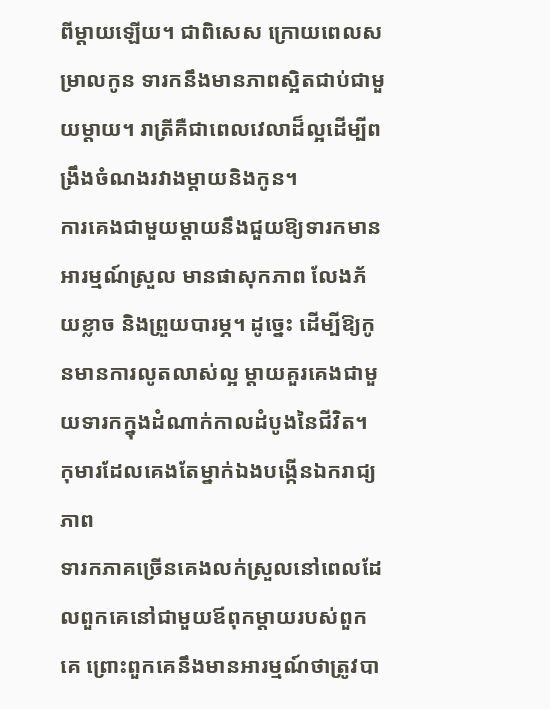ពីម្តាយឡើយ។ ជាពិសេស ក្រោយពេលសម្រាលកូន ទារកនឹងមានភាពស្អិតជាប់ជាមួយម្តាយ។ រាត្រីគឺជាពេលវេលាដ៏ល្អដើម្បីពង្រឹងចំណងរវាងម្តាយនិងកូន។
ការគេងជាមួយម្តាយនឹងជួយឱ្យទារកមានអារម្មណ៍ស្រួល មានផាសុកភាព លែងភ័យខ្លាច និងព្រួយបារម្ភ។ ដូច្នេះ ដើម្បីឱ្យកូនមានការលូតលាស់ល្អ ម្តាយគួរគេងជាមួយទារកក្នុងដំណាក់កាលដំបូងនៃជីវិត។
កុមារដែលគេងតែម្នាក់ឯងបង្កើនឯករាជ្យភាព
ទារកភាគច្រើនគេងលក់ស្រួលនៅពេលដែលពួកគេនៅជាមួយឪពុកម្តាយរបស់ពួកគេ ព្រោះពួកគេនឹងមានអារម្មណ៍ថាត្រូវបា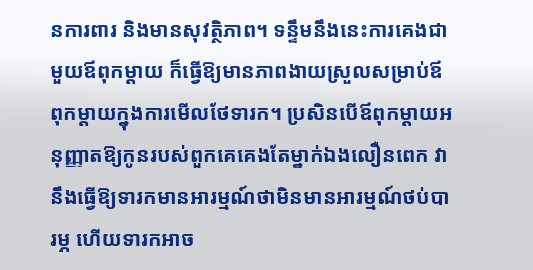នការពារ និងមានសុវត្ថិភាព។ ទន្ទឹមនឹងនេះការគេងជាមួយឪពុកម្តាយ ក៏ធ្វើឱ្យមានភាពងាយស្រួលសម្រាប់ឪពុកម្តាយក្នុងការមើលថែទារក។ ប្រសិនបើឪពុកម្តាយអនុញ្ញាតឱ្យកូនរបស់ពួកគេគេងតែម្នាក់ឯងលឿនពេក វានឹងធ្វើឱ្យទារកមានអារម្មណ៍ថាមិនមានអារម្មណ៍ថប់បារម្ភ ហើយទារកអាច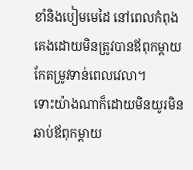ខាំនិងបៀមមេដៃ នៅពេលកំពុងគេងដោយមិនត្រូវបានឪពុកម្តាយកែតម្រូវទាន់ពេលវេលា។
ទោះយ៉ាងណាក៏ដោយមិនយូរមិនឆាប់ឪពុកម្តាយ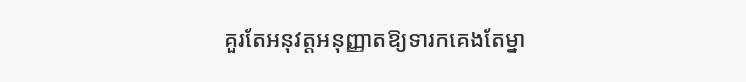គួរតែអនុវត្តអនុញ្ញាតឱ្យទារកគេងតែម្នា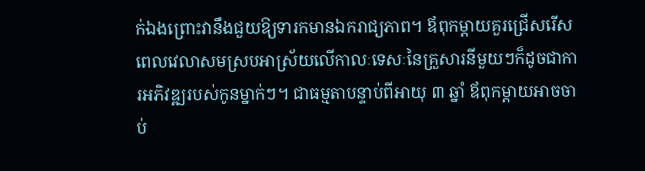ក់ឯងព្រោះវានឹងជួយឱ្យទារកមានឯករាជ្យភាព។ ឪពុកម្តាយគួរជ្រើសរើសពេលវេលាសមស្របអាស្រ័យលើកាលៈទេសៈនៃគ្រួសារនីមួយៗក៏ដូចជាការអភិវឌ្ឍរបស់កូនម្នាក់ៗ។ ជាធម្មតាបន្ទាប់ពីអាយុ ៣ ឆ្នាំ ឪពុកម្តាយអាចចាប់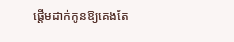ផ្តើមដាក់កូនឱ្យគេងតែ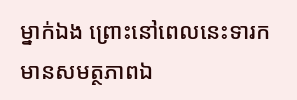ម្នាក់ឯង ព្រោះនៅពេលនេះទារកមានសមត្ថភាពឯ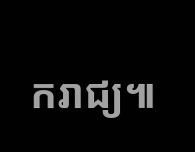ករាជ្យ៕